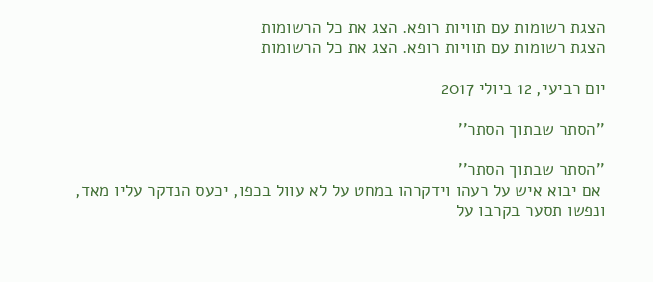הצגת רשומות עם תוויות רופא. הצג את כל הרשומות
הצגת רשומות עם תוויות רופא. הצג את כל הרשומות

יום רביעי, 12 ביולי 2017

''הסתר שבתוך הסתר''

''הסתר שבתוך הסתר''
 אם יבוא איש על רעהו וידקרהו במחט על לא עוול בכפו, יכעס הנדקר עליו מאד, ונפשו תסער בקרבו על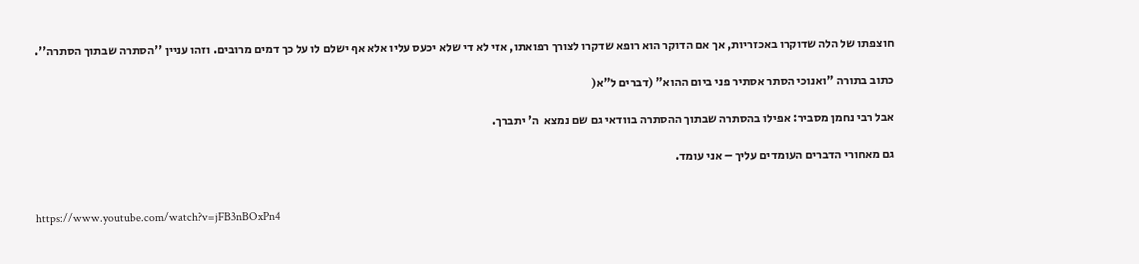חוצפתו של הלה שדוקרו באכזריות, אך אם הדוקר הוא רופא שדקרו לצורך רפואתו, אזי לא די שלא יכעס עליו אלא אף ישלם לו על כך דמים מרובים. וזהו עניין ''הסתרה שבתוך הסתרה''.

כתוב בתורה "ואנוכי הסתר אסתיר פני ביום ההוא" (דברים ל"א(

אבל רבי נחמן מסביר: אפילו בהסתרה שבתוך ההסתרה בוודאי גם שם נמצא  ה' יתברך.

גם מאחורי הדברים העומדים עליך – אני עומד.


https://www.youtube.com/watch?v=jFB3nBOxPn4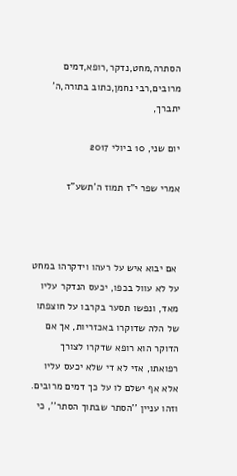הסתרה,מחט,נדקר,רופא,דמים מרובים,רבי נחמן,כתוב בתורה,ה' יתברך,

יום שני, 10 ביולי 2017

אמרי שפר י"ז תמוז ה'תשע"ז



 אם יבוא איש על רעהו וידקרהו במחט על לא עוול בכפו, יכעס הנדקר עליו מאד, ונפשו תסער בקרבו על חוצפתו של הלה שדוקרו באכזריות, אך אם הדוקר הוא רופא שדקרו לצורך רפואתו, אזי לא די שלא יכעס עליו אלא אף ישלם לו על כך דמים מרובים. וזהו עניין ''הסתר שבתוך הסתר'', כי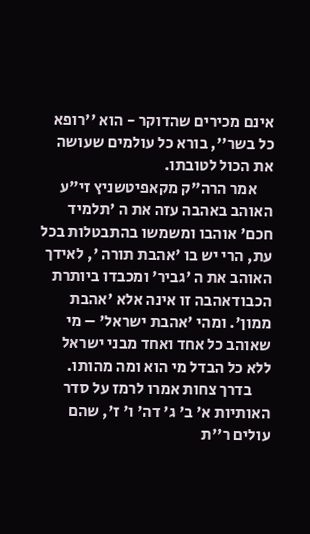אינם מכירים שהדוקר - הוא ''רופא כל בשר'', בורא כל עולמים שעושה את הכול לטובתו.
     אמר הרה"ק מקאפיטשניץ זי"ע האוהב באהבה עזה את ה 'תלמיד חכם' אוהבו ומשמשו בהתבטלות בכל עת, הרי יש בו 'אהבת תורה ', לאידך האוהב את ה 'גביר' ומכבדו ביותרת הכבודאהבה זו אינה אלא 'אהבת ממון'. ומהי 'אהבת ישראל' – מי שאוהב כל אחד ואחד מבני ישראל ללא כל הבדל מי הוא ומה מהותו.
      בדרך צחות אמרו לרמז על סדר האותיות א' ב' ג' דה' ו' ז', שהם עולים ר''ת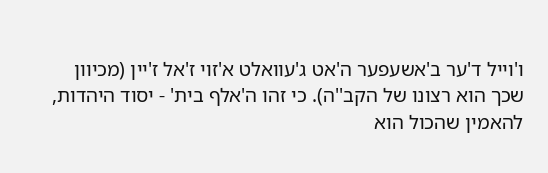ו'וייל ד'ער ב'אשעפער ה'אט ג'עוואלט א'זוי ז'אל ז'יין (מכיוון שכך הוא רצונו של הקב''ה). כי זהו ה'אלף בית' - יסוד היהדות, להאמין שהכול הוא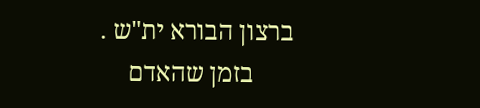ברצון הבורא ית"ש .
      בזמן שהאדם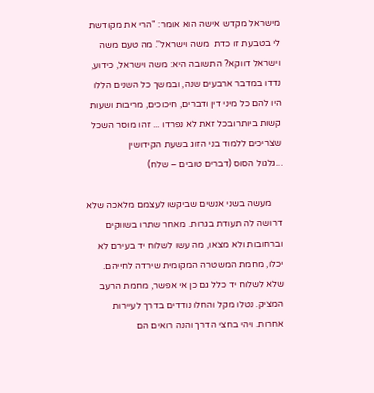מישראל מקדש אישה הוא אומר: "הרי את מקודשת לי בטבעת זו כדת  משה וישראל''. מה טעם משה וישראל דווקא? התשובה היא: משה וישראל, כידוע, נדדו במדבר ארבעים שנה, ובמשך כל השנים הללו היו להם כל מיני דין ודברים, חיכוכים, מריבות ושעות קשות ביותרובכל זאת לא נפרדו ... זהו מוסר השכל שצריכים ללמוד בני הזוג בשעת הקידושין
...גלגול הסוס (דברים טובים – שלח)

     מעשה בשני אנשים שביקשו לעצמם מלאכה שלא דרושה לה תעודת בגרות. מאחר שתרו בשווקים וברחובות ולא מצאו, מה עשו לשלוח יד בעירם לא יכלו, מחמת המשטרה המקומית שירדה לחייהם. שלא לשלוח יד כלל גם כן אי אפשר, מחמת הרעב המציק. נטלו מקל והחלו נודדים בדרך לעיירות אחרות. ויהי בחצי הדרך והנה רואים הם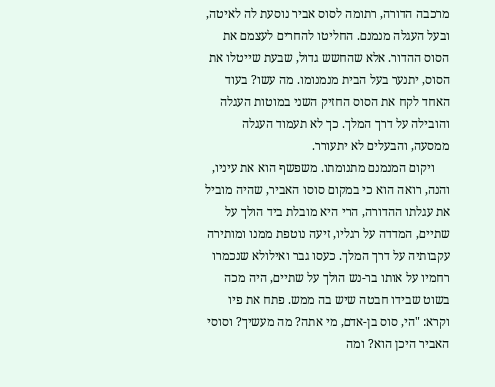מרכבה הדורה, רתומה לסוס אביר נוסעת לה לאיטה, ובעל העגלה מנמנם. החליטו להחרים לעצמם את הסוס ההדור. אלא שהחשש גדול, שבעת שייטלו את הסוס, יתנער בעל הבית מנמנומו. מה עשו? בעוד האחד לקח את הסוס החזיק השני במוטות העגלה והובילה על דרך המלך. כך לא תעמוד העגלה ממסעה, והבעלים לא יתעורר.
     ויקום המנמנם מתנומתו. משפשף הוא את עיניו, והנה, רואה הוא כי במקום סוסו האביר, שהיה מוביל את עגלתו ההדורה, הרי היא מובלת ביד הולך על שתיים, המדדה על רגליו, זיעה נוטפת ממנו ומותירה עקבותיה על דרך המלך. כעסו גבר ואילולא שנכמרו רחמיו על אותו בר-נש הולך על שתיים, היה מכה בשוט שבידו חבטה שיש בה ממש. פתח את פיו וקרא: "הי, סוס בן-אדם, מי אתה? מה מעשיך? וסוסי האביר היכן הוא? ומה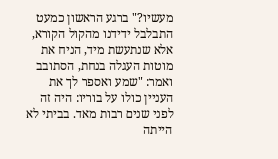מעשיו?" ברגע הראשון כמעט התבלבל ידידנו מהקול הקורא, אלא שנתעשת מיד, הניח את מוטות העגלה בנחת, הסתובב ואמר: "שמע ואספר לך את העניין כולו על בוריו: היה זה לפני שנים רבות מאד. בביתי לא הייתה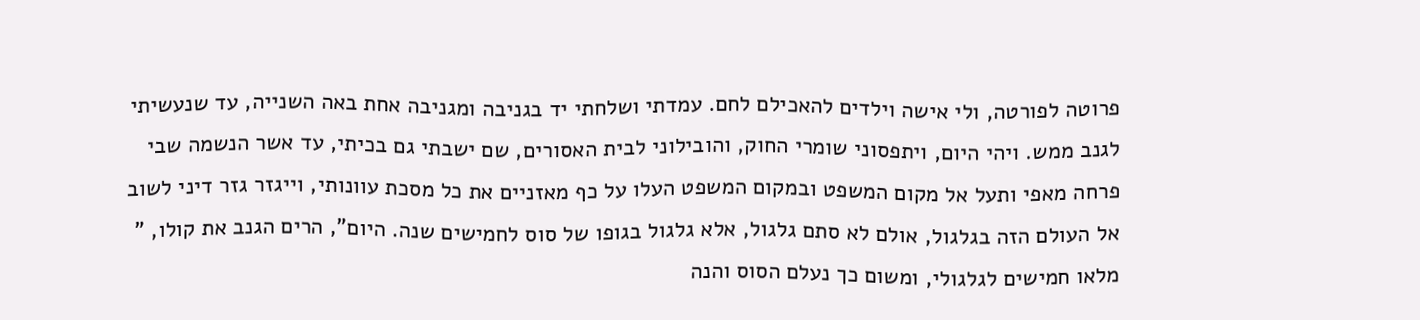פרוטה לפורטה, ולי אישה וילדים להאכילם לחם. עמדתי ושלחתי יד בגניבה ומגניבה אחת באה השנייה, עד שנעשיתי לגנב ממש. ויהי היום, ויתפסוני שומרי החוק, והובילוני לבית האסורים, שם ישבתי גם בכיתי, עד אשר הנשמה שבי פרחה מאפי ותעל אל מקום המשפט ובמקום המשפט העלו על כף מאזניים את כל מסכת עוונותי, וייגזר גזר דיני לשוב אל העולם הזה בגלגול, אולם לא סתם גלגול, אלא גלגול בגופו של סוס לחמישים שנה. היום", הרים הגנב את קולו, " מלאו חמישים לגלגולי, ומשום כך נעלם הסוס והנה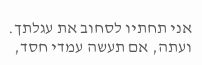אני תחתיו לסחוב את עגלתך. ועתה, אם תעשה עמדי חסד,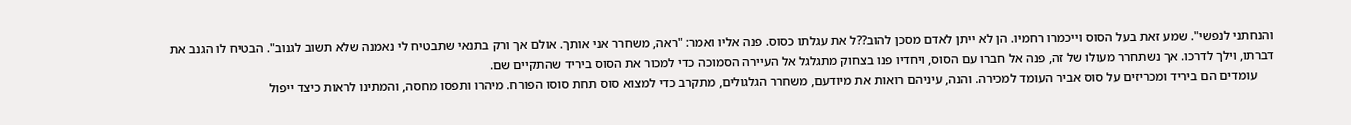והנחתני לנפשי". שמע זאת בעל הסוס וייכמרו רחמיו. הן לא ייתן לאדם מסכן להוב??ל את עגלתו כסוס. פנה אליו ואמר: "ראה, משחרר אני אותך. אולם אך ורק בתנאי שתבטיח לי נאמנה שלא תשוב לגנוב". הבטיח לו הגנב את דברתו, וילך לדרכו. אך נשתחרר מעולו של זה, פנה אל חברו עם הסוס, ויחדיו פנו בצחוק מתגלגל אל העיירה הסמוכה כדי למכור את הסוס ביריד שהתקיים שם.
     עומדים הם ביריד ומכריזים על סוס אביר העומד למכירה. והנה, עיניהם רואות את מיודעם, משחרר הגלגולים, מתקרב כדי למצוא סוס תחת סוסו הפורח. מיהרו ותפסו מחסה, והמתינו לראות כיצד ייפול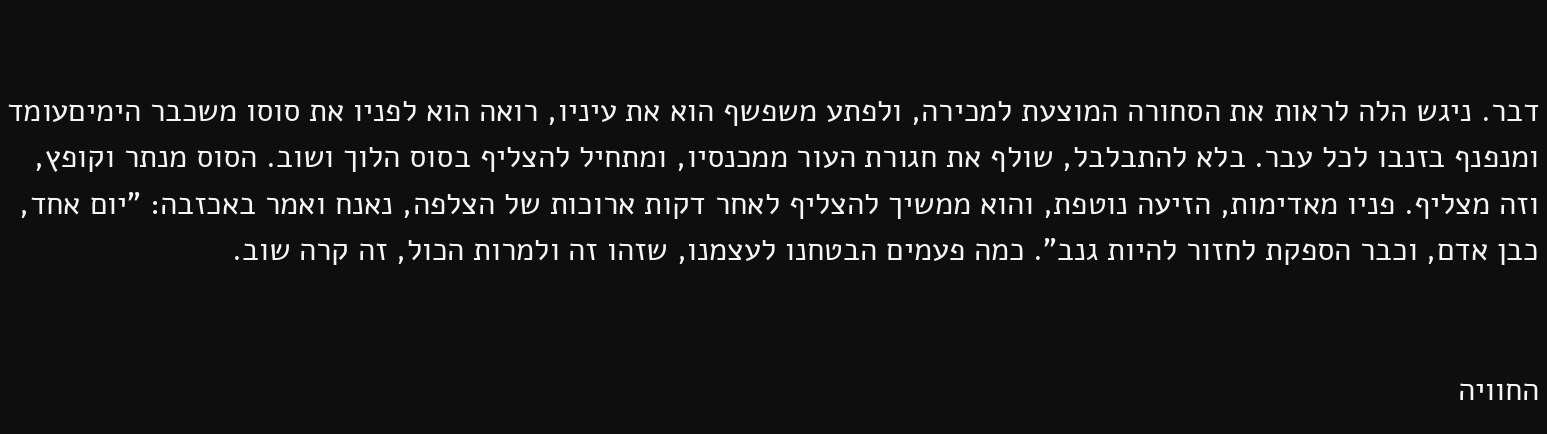דבר. ניגש הלה לראות את הסחורה המוצעת למכירה, ולפתע משפשף הוא את עיניו, רואה הוא לפניו את סוסו משכבר הימיםעומד ומנפנף בזנבו לכל עבר. בלא להתבלבל, שולף את חגורת העור ממכנסיו, ומתחיל להצליף בסוס הלוך ושוב. הסוס מנתר וקופץ, וזה מצליף. פניו מאדימות, הזיעה נוטפת, והוא ממשיך להצליף לאחר דקות ארוכות של הצלפה, נאנח ואמר באכזבה: "יום אחד, כבן אדם, וכבר הספקת לחזור להיות גנב". כמה פעמים הבטחנו לעצמנו, שזהו זה ולמרות הכול, זה קרה שוב.


החוויה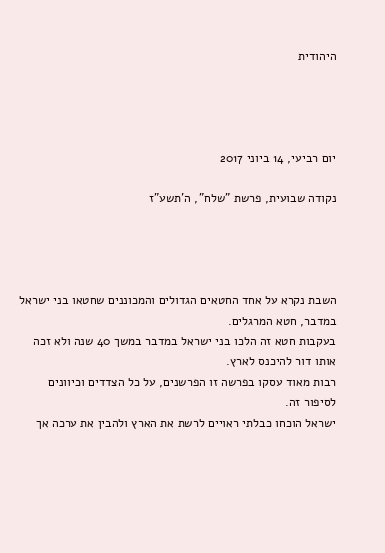היהודית




יום רביעי, 14 ביוני 2017

נקודה שבועית, פרשת "שלח", ה'תשע"ז




השבת נקרא על אחד החטאים הגדולים והמכוננים שחטאו בני ישראל במדבר, חטא המרגלים.
בעקבות חטא זה הלכו בני ישראל במדבר במשך 40 שנה ולא זכה אותו דור להיכנס לארץ.
רבות מאוד עסקו בפרשה זו הפרשנים, על כל הצדדים וכיוונים לסיפור זה.
ישראל הוכחו כבלתי ראויים לרשת את הארץ ולהבין את ערכה אך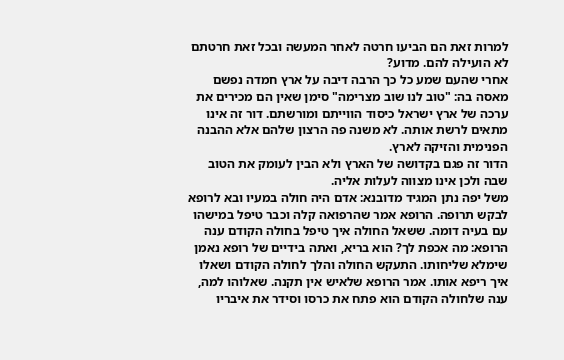למרות זאת הם הביעו חרטה לאחר המעשה ובכל זאת חרטתם לא הועילה להם. מדוע?
אחרי שהעם שמע כל כך הרבה דיבה על ארץ חמדה נפשם מאסה בה: "טוב לנו שוב מצרימה" סימן שאין הם מכירים את ערכה של ארץ ישראל כיסוד הווייתם ומורשתם. דור זה אינו מתאים לרשת אותה. לא משנה פה הרצון שלהם אלא ההבנה הפנימית והזיקה לארץ.
הדור זה פגם בקדושה של הארץ ולא הבין לעומק את הטוב שבה ולכן אינו מצווה לעלות אליה.
משל יפה נתן המגיד מדובנא: אדם היה חולה במעיו ובא לרופא לבקש תרופה. הרופא אמר שהרפואה קלה וכבר טיפל במישהו עם בעיה דומה. ששאל החולה איך טיפל בחולה הקודם ענה הרופא: מה אכפת לך? הוא בריא, ואתה בידיים של רופא נאמן שימלא שליחותו. התעקש החולה והלך לחולה הקודם ושאלו איך ריפא אותו. אמר הרופא שלאיש אין תקנה. שאלוהו למה, ענה שלחולה הקודם הוא פתח את כרסו וסידר את איבריו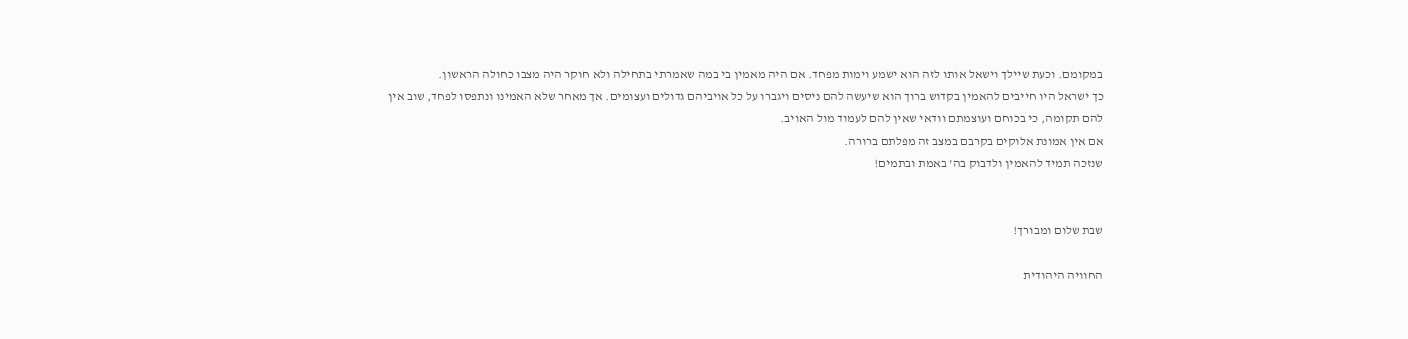במקומם. וכעת שיילך וישאל אותו לזה הוא ישמע וימות מפחד. אם היה מאמין בי במה שאמרתי בתחילה ולא חוקר היה מצבו כחולה הראשון.
כך ישראל היו חייבים להאמין בקדוש ברוך הוא שיעשה להם ניסים ויגברו על כל אויביהם גדולים ועצומים. אך מאחר שלא האמינו ונתפסו לפחד, שוב אין להם תקומה, כי בכוחם ועוצמתם וודאי שאין להם לעמוד מול האויב.
אם אין אמונת אלוקים בקרבם במצב זה מפלתם ברורה.
שנזכה תמיד להאמין ולדבוק בה' באמת ובתמים!


שבת שלום ומבורך!

החוויה היהודית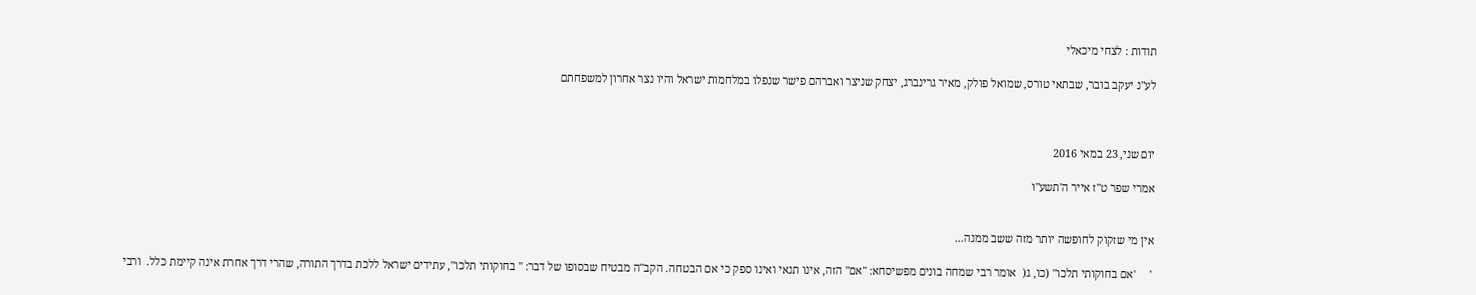תודות : לצחי מיכאלי

לע"נ יעקב בובר, שבתאי טורס, שמואל פולק, מאיר גרינברג, יצחק שניצר ואברהם פישר שנפלו במלחמות ישראל והיו נצר אחרון למשפחתם



יום שני, 23 במאי 2016

אמרי שפר ט"ז אייר ה'תשע"ו


אין מי שזקוק לחופשה יותר מזה ששב ממנה...

 '     'אם בחוקותי תלכו" (כו, ג(  אומר רבי שמחה בונים מפשיסחא: "אם" הזה, אינו תנאי ואינו ספק כי אם הבטחה. הקב"ה מבטיח שבסופו של דבר: " בחוקותי תלכו", עתידים ישראל ללכת בדרך התורה, שהרי דרך אחרת אינה קיימת כלל.  ורבי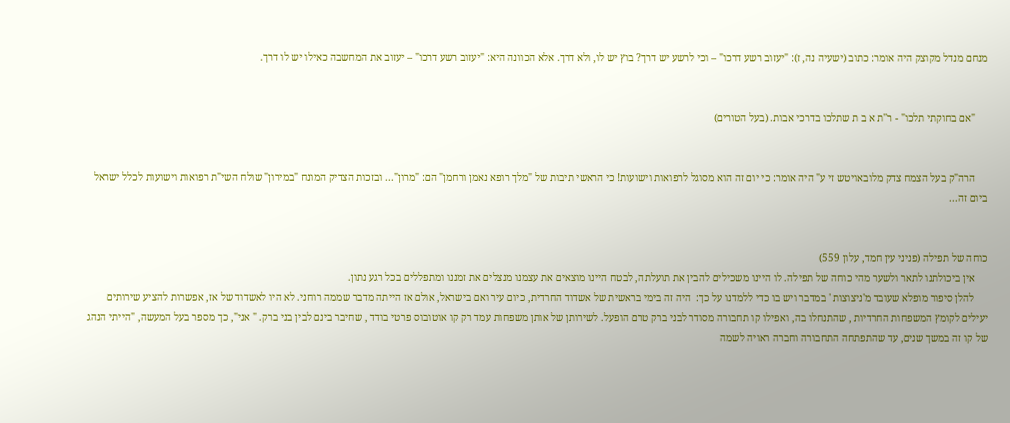מנחם מנדל מקוצק היה אומר: כתוב (ישעיה נה, ז): "יעזוב רשע דרכו" – וכי לרשע יש דרך? בוץ יש לו, ולא דרך. אלא הכוונה היא: "יעזוב רשע דרכו" – יעזוב את המחשבה כאילו יש לו דרך.


     "אם בחוקתי תלכו" - ר''ת א ב ת שתלכו בדרכי אבות. (בעל הטורים)


     הרה"ק בעל הצמח צדק מלובאויטש זי ע" היה אומר: כי יום זה הוא מסוגל לרפואות וישועות! כי הראשי תיבות של "מלך רופא נאמן ורחמן" הם: "מרון"... ובזכות הצדיק המונח "במירון" שולח השי"ת רפואות וישועות לכלל ישראל ביום זה...


כוחה של תפילה (פניני עין חמד, עלון 559)
     אין ביכולתנו לתאר ולשער מהי כוחה של תפילה. לו היינו משכילים להבין את תועלתה, לבטח היינו מוצאים את עצמנו מנצלים את זמננו ומתפללים בכל רגע נתון.
     להלן סיפור מופלא שעובד מ'ניצוצות ' במדבר ויש בו כדי ללמדנו על כך:  היה זה בימי בראשית של אשדוד החרדית, כיום עיר ואם בישראל, אולם אז הייתה מדבר שממה רוחני. לא היו לאשדוד של אז, אפשרות להציע שירותים יעילים לקומץ המשפחות החרדיות , שהתנחלו בה, ואפילו קו תחבורה מסודר לבני ברק טרם הופעל. לשירותן של אותן משפחות עמד רק קו אוטובוס פרטי בודד , שחיבר בינם לבין בני ברק. " אני", כך מספר בעל המעשה, "הייתי הנהג של קו זה במשך שנים, עד שהתפתחה התחבורה וחברה ראויה לשמה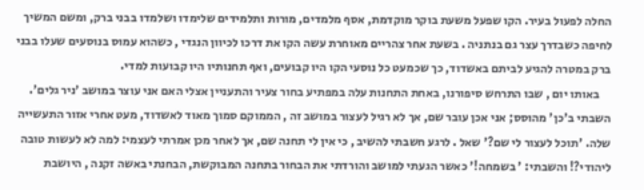החלה לפעול בעיר. הקו שפעל משעת בוקר מוקדמת, אסף מלמדים, מורות ותלמידים שלימדו ושלמדו בבני ברק, ומשם המשיך לחיפה כשבדרך עצר גם בנתניה . בשעת אחר צהריים מאוחרת עשה הקו את דרכו לכיוון הנגדי , כשהוא עמוס בנוסעים שעלו בבני ברק במטרה להגיע לביתם באשדוד, כך שכמעט כל נוסעי הקו היו קבועים, ואף תחנותיו היו קבועות למדי.
     באותו יום , שבו התרחש סיפורנו, באחת התחנות עלה במפתיע בחור צעיר והתעניין אצלי האם אני עוצר במושב 'ניר גלים'. השבתי ב'כן' מהוסס; אני אכן עובר שם, אך לא רגיל לעצור במושב זה , הממוקם סמוך מאוד לאשדוד, מעט אחרי אזור התעשייה שלה. 'תוכל לעצור לי שם?' שאל . לרגע חשבתי להשיב , כי אין לי תחנה שם, אך לאחר מכן אמרתי לעצמי: למה לא לעשות טובה ליהודי?! והשבתי: ' בשמחה!' כאשר הגעתי למושב והורדתי את הבחור בתחנה המבוקשת, הבחנתי באשה זקנה , היושבת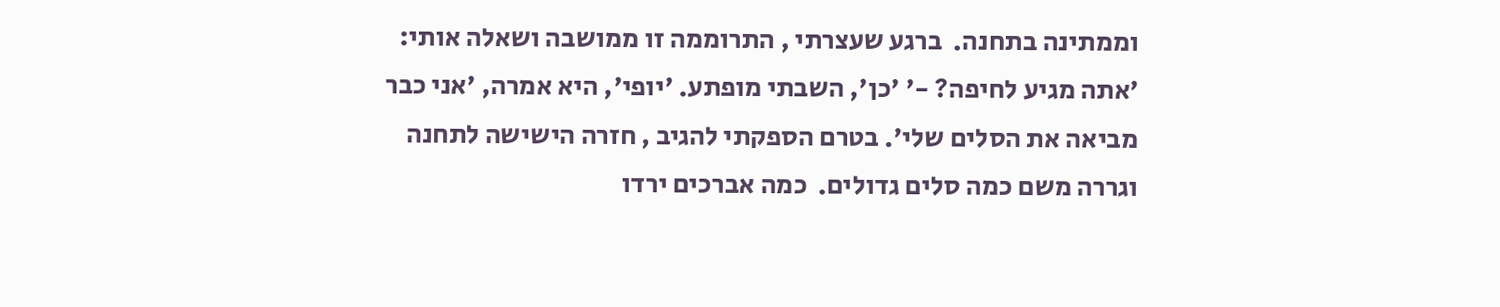וממתינה בתחנה.  ברגע שעצרתי , התרוממה זו ממושבה ושאלה אותי: 'אתה מגיע לחיפה? -' 'כן', השבתי מופתע. 'יופי', היא אמרה, 'אני כבר מביאה את הסלים שלי'. בטרם הספקתי להגיב , חזרה הישישה לתחנה וגררה משם כמה סלים גדולים.  כמה אברכים ירדו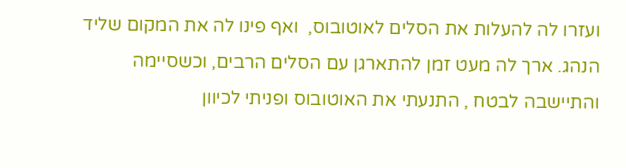ועזרו לה להעלות את הסלים לאוטובוס,  ואף פינו לה את המקום שליד הנהג. ארך לה מעט זמן להתארגן עם הסלים הרבים, וכשסיימה והתיישבה לבטח , התנעתי את האוטובוס ופניתי לכיוון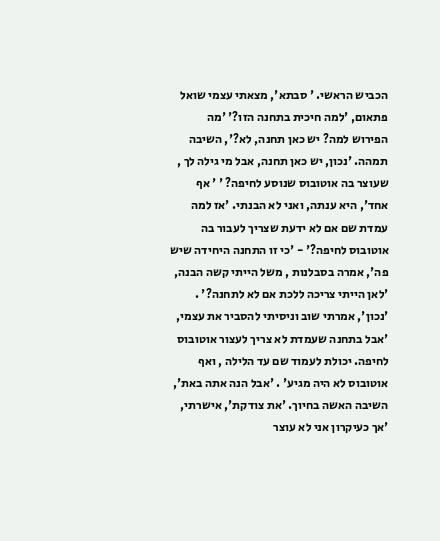הכביש הראשי. ' סבתא', מצאתי עצמי שואל פתאום, 'למה חיכית בתחנה הזו?' 'מה הפירוש למה? יש כאן תחנה, לא?', השיבה תמהה. 'נכון, יש כאן תחנה, אבל מי גילה לך , שעוצר בה אוטובוס שנוסע לחיפה? ' ' אף אחד', היא ענתה, ואני לא הבנתי. 'אז למה עמדת שם אם לא ידעת שצריך לעבור בה אוטובוס לחיפה?' - 'כי זו התחנה היחידה שיש פה', אמרה בסבלנות , משל הייתי קשה הבנה, 'לאן הייתי צריכה ללכת אם לא לתחנה?' . 'נכון', אמרתי שוב וניסיתי להסביר את עצמי, 'אבל בתחנה שעמדת לא צריך לעצור אוטובוס לחיפה. יכולת לעמוד שם עד הלילה , ואף אוטובוס לא היה מגיע' . 'אבל הנה אתה באת', השיבה האשה בחיוך. 'את צודקת', אישרתי, 'אך כעיקרון אני לא עוצר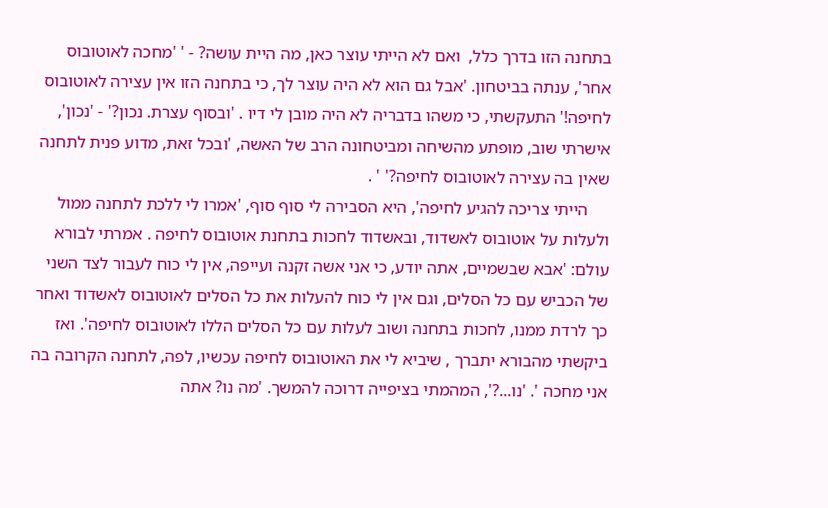בתחנה הזו בדרך כלל,  ואם לא הייתי עוצר כאן, מה היית עושה? - ' 'מחכה לאוטובוס אחר', ענתה בביטחון. 'אבל גם הוא לא היה עוצר לך, כי בתחנה הזו אין עצירה לאוטובוס לחיפה!' התעקשתי, כי משהו בדבריה לא היה מובן לי דיו . 'ובסוף עצרת. נכון?' - 'נכון', אישרתי שוב, מופתע מהשיחה ומביטחונה הרב של האשה, 'ובכל זאת, מדוע פנית לתחנה שאין בה עצירה לאוטובוס לחיפה?' ' .
     הייתי צריכה להגיע לחיפה', היא הסבירה לי סוף סוף, 'אמרו לי ללכת לתחנה ממול ולעלות על אוטובוס לאשדוד, ובאשדוד לחכות בתחנת אוטובוס לחיפה . אמרתי לבורא עולם: 'אבא שבשמיים, אתה יודע, כי אני אשה זקנה ועייפה, אין לי כוח לעבור לצד השני של הכביש עם כל הסלים, וגם אין לי כוח להעלות את כל הסלים לאוטובוס לאשדוד ואחר כך לרדת ממנו, לחכות בתחנה ושוב לעלות עם כל הסלים הללו לאוטובוס לחיפה'. ואז ביקשתי מהבורא יתברך , שיביא לי את האוטובוס לחיפה עכשיו, לפה, לתחנה הקרובה בה אני מחכה '. 'נו...?', המהמתי בציפייה דרוכה להמשך. 'מה נו? אתה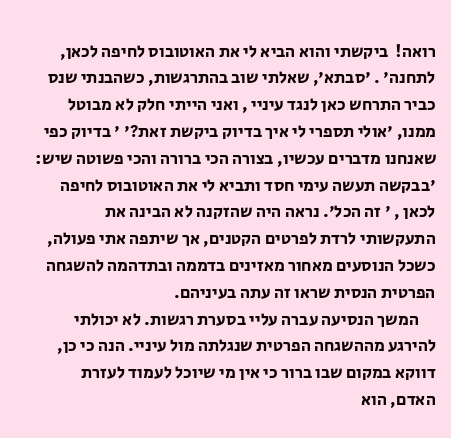רואה!  ביקשתי והוא הביא לי את האוטובוס לחיפה לכאן, לתחנה' . 'סבתא', שאלתי שוב בהתרגשות, כשהבנתי שנס כביר התרחש כאן לנגד עיניי , ואני הייתי חלק לא מבוטל ממנו, 'אולי תספרי לי איך בדיוק ביקשת זאת?' ' בדיוק כפי שאנחנו מדברים עכשיו, בצורה הכי ברורה והכי פשוטה שיש: 'בבקשה תעשה עימי חסד ותביא לי את האוטובוס לחיפה לכאן , ' זה הכל'. נראה היה שהזקנה לא הבינה את התעקשותי לרדת לפרטים הקטנים, אך שיתפה אתי פעולה, כשכל הנוסעים מאחור מאזינים בדממה ובתדהמה להשגחה הפרטית הנסית שראו זה עתה בעיניהם.
     המשך הנסיעה עברה עליי בסערת רגשות. לא יכולתי להירגע מההשגחה הפרטית שנגלתה מול עיניי. הנה כי כן, דווקא במקום שבו ברור כי אין מי שיוכל לעמוד לעזרת האדם, הוא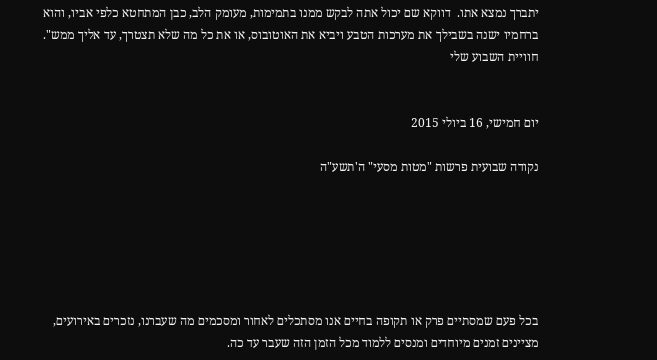יתברך נמצא אתו.  דווקא שם יכול אתה לבקש ממנו בתמימות, מעומק הלב, כבן המתחטא כלפי אביו, והוא ברחמיו ישנה בשבילך את מערכות הטבע ויביא את האוטובוס, או את כל מה שלא תצטרך, עד אליך ממש".
חוויית השבוע שלי


יום חמישי, 16 ביולי 2015

נקודה שבועית פרשות "מטות מסעי" ה'תשע"ה






בכל פעם שמסתיים פרק או תקופה בחיים אנו מסתכלים לאחור ומסכמים מה שעברנו, נזכרים באירועים, מציינים זמנים מיוחדים ומנסים ללמוד מכל הזמן הזה שעבר עד כה.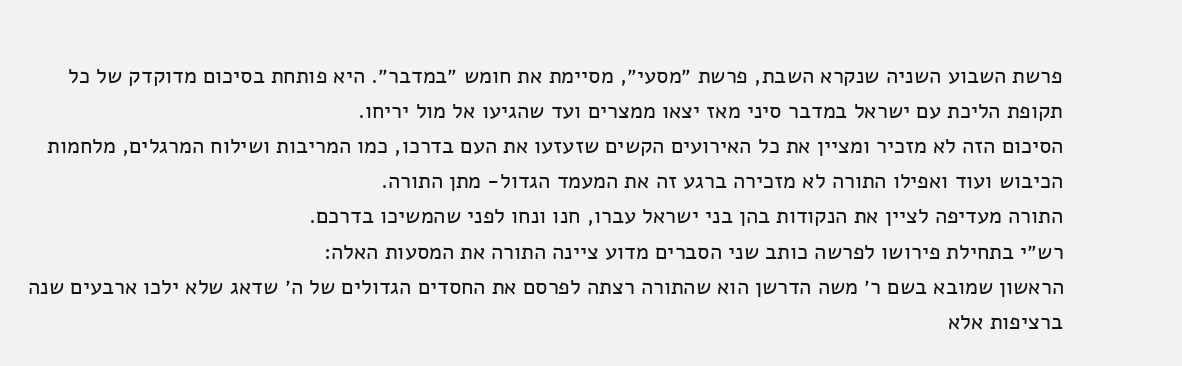פרשת השבוע השניה שנקרא השבת, פרשת ״מסעי״, מסיימת את חומש ״במדבר״. היא פותחת בסיכום מדוקדק של כל תקופת הליכת עם ישראל במדבר סיני מאז יצאו ממצרים ועד שהגיעו אל מול יריחו.
הסיכום הזה לא מזכיר ומציין את כל האירועים הקשים שזעזעו את העם בדרכו, כמו המריבות ושילוח המרגלים, מלחמות הכיבוש ועוד ואפילו התורה לא מזכירה ברגע זה את המעמד הגדול- מתן התורה.
התורה מעדיפה לציין את הנקודות בהן בני ישראל עברו, חנו ונחו לפני שהמשיכו בדרכם.
רש״י בתחילת פירושו לפרשה כותב שני הסברים מדוע ציינה התורה את המסעות האלה:
הראשון שמובא בשם ר׳ משה הדרשן הוא שהתורה רצתה לפרסם את החסדים הגדולים של ה׳ שדאג שלא ילכו ארבעים שנה ברציפות אלא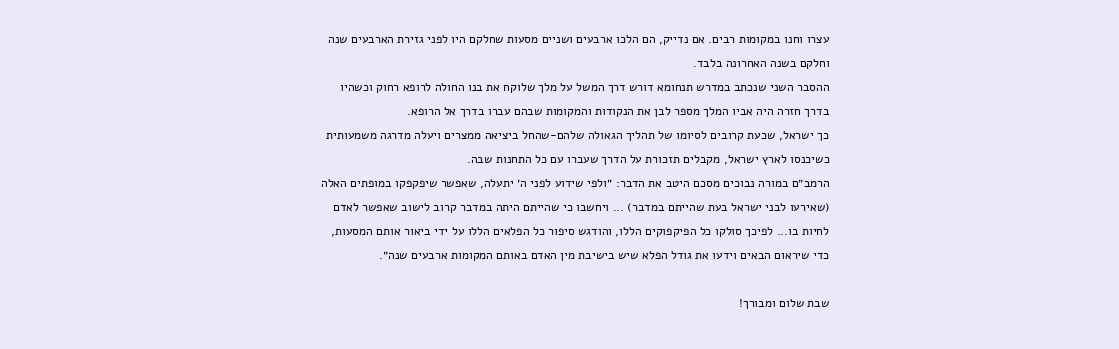עצרו וחנו במקומות רבים. אם נדייק, הם הלכו ארבעים ושניים מסעות שחלקם היו לפני גזירת הארבעים שנה וחלקם בשנה האחרונה בלבד.
ההסבר השני שנכתב במדרש תנחומא דורש דרך המשל על מלך שלוקח את בנו החולה לרופא רחוק וכשהיו בדרך חזרה היה אביו המלך מספר לבן את הנקודות והמקומות שבהם עברו בדרך אל הרופא.
כך ישראל, שכעת קרובים לסיומו של תהליך הגאולה שלהם-שהחל ביציאה ממצרים ויעלה מדרגה משמעותית כשיכנסו לארץ ישראל, מקבלים תזכורת על הדרך שעברו עם כל התחנות שבה.
הרמב״ם במורה נבוכים מסכם היטב את הדבר: ״ולפי שידוע לפני ה׳ יתעלה, שאפשר שיפקפקו במופתים האלה (שאירעו לבני ישראל בעת שהייתם במדבר) ... ויחשבו כי שהייתם היתה במדבר קרוב לישוב שאפשר לאדם לחיות בו... לפיכך סולקו כל הפיקפוקים הללו, והודגש סיפור כל הפלאים הללו על ידי ביאור אותם המסעות, כדי שיראום הבאים וידעו את גודל הפלא שיש בישיבת מין האדם באותם המקומות ארבעים שנה״.

שבת שלום ומבורך!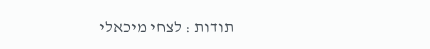תודות : לצחי מיכאלי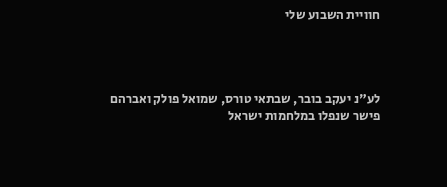חוויית השבוע שלי




לע"נ יעקב בובר, שבתאי טורס, שמואל פולק ואברהם פישר שנפלו במלחמות ישראל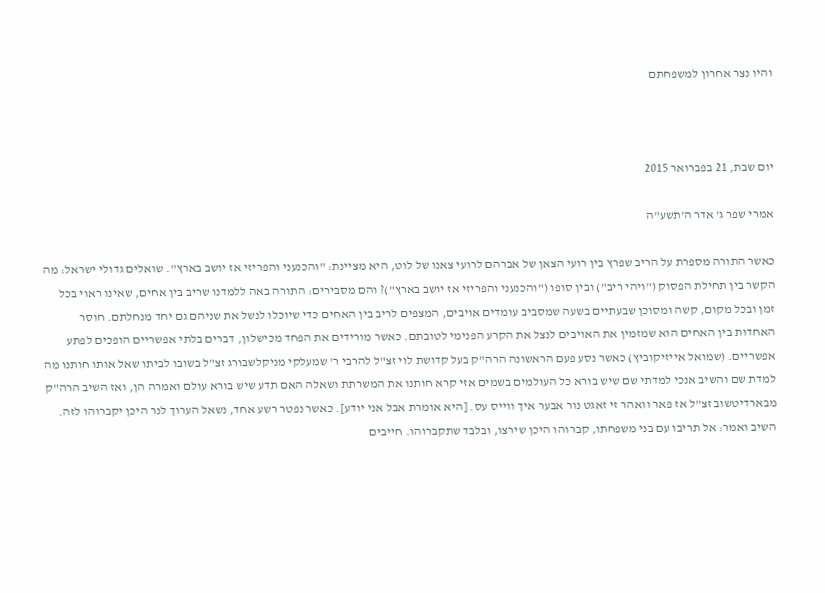והיו נצר אחרון למשפחתם



יום שבת, 21 בפברואר 2015

אמרי שפר ג' אדר ה'תשע"ה

כאשר התורה מספרת על הריב שפרץ בין רועי הצאן של אברהם לרועי צאנו של לוט, היא מציינת: "והכנעני והפריזי אז יושב בארץ". שואלים גדולי ישראל: מה הקשר בין תחילת הפסוק ("ויהי ריב") ובין סופו ("והכנעני והפריזי אז יושב בארץ")? והם מסבירים: התורה באה ללמדנו שריב בין אחים, שאינו ראוי בכל זמן ובכל מקום, קשה ומסוכן שבעתיים בשעה שמסביב עומדים אויבים, המצפים לריב בין האחים כדי שיוכלו לנשל את שניהם גם יחד מנחלתם. חוסר האחדות בין האחים הוא שמזמין את האויבים לנצל את הקרע הפנימי לטובתם. כאשר מורידים את הפחד מכישלון, דברים בלתי אפשריים הופכים לפתע אפשריים. (שמואל אייזיקוביץ) כאשר נסע פעם הראשונה הרה"ק בעל קדושת לוי זצ"ל להרבי ר' שמעלקי מניקלשבורג זצ"ל בשובו לביתו שאל אותו חותנו מה למדת שם והשיב אנכי למדתי שם שיש בורא כל העולמים בשמים אזי קרא חותנו את המשרתת ושאלה האם תדע שיש בורא עולם ואמרה הן, ואז השיב הרה"ק מבארדיטשוב זצ"ל אז פאר וואהר זי זאגט נור אבער איך ווייס עס. [היא אומרת אבל אני יודע]. כאשר נפטר רשע אחד, נשאל הערוך לנר היכן יקברוהו לזה. השיב ואמר: אל תריבו עם בני משפחתו, קברוהו היכן שירצו, ובלבד שתקברוהו. חייבים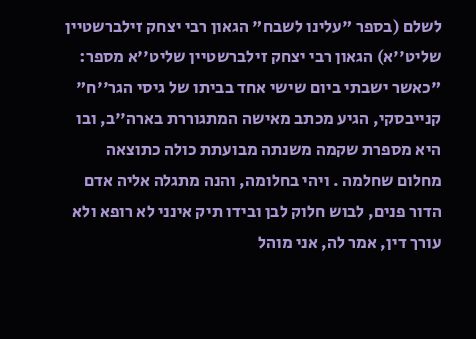לשלם (בספר "עלינו לשבח" הגאון רבי יצחק זילברשטיין שליט''א) הגאון רבי יצחק זילברשטיין שליט''א מספר: "כאשר ישבתי ביום שישי אחד בביתו של גיסי הגר''ח" קנייבסקי, הגיע מכתב מאישה המתגוררת בארה''ב, ובו היא מספרת שקמה משנתה מבועתת כולה כתוצאה מחלום שחלמה . ויהי בחלומה, והנה מתגלה אליה אדם הדור פנים, לבוש חלוק לבן ובידו תיק אינני לא רופא ולא עורך דין, אמר לה, אני מוהל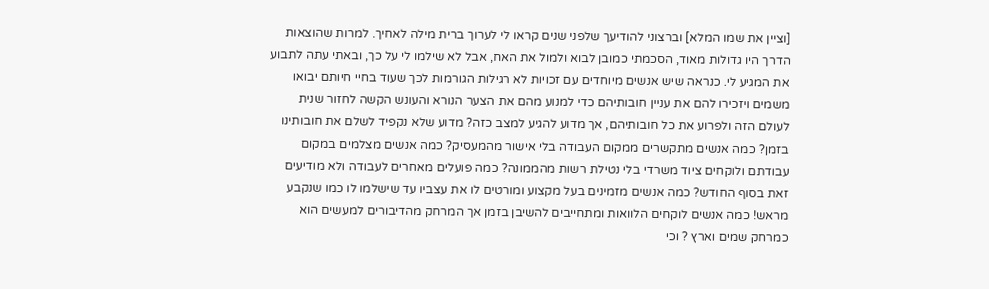[וציין את שמו המלא] וברצוני להודיעך שלפני שנים קראו לי לערוך ברית מילה לאחיך. למרות שהוצאות הדרך היו גדולות מאוד, הסכמתי כמובן לבוא ולמול את האח, אבל לא שילמו לי על כך, ובאתי עתה לתבוע את המגיע לי. כנראה שיש אנשים מיוחדים עם זכויות לא רגילות הגורמות לכך שעוד בחיי חיותם יבואו משמים ויזכירו להם את עניין חובותיהם כדי למנוע מהם את הצער הנורא והעונש הקשה לחזור שנית לעולם הזה ולפרוע את כל חובותיהם, אך מדוע להגיע למצב כזה? מדוע שלא נקפיד לשלם את חובותינו בזמן? כמה אנשים מתקשרים ממקום העבודה בלי אישור מהמעסיק? כמה אנשים מצלמים במקום עבודתם ולוקחים ציוד משרדי בלי נטילת רשות מהממונה? כמה פועלים מאחרים לעבודה ולא מודיעים זאת בסוף החודש? כמה אנשים מזמינים בעל מקצוע ומורטים לו את עצביו עד שישלמו לו כמו שנקבע מראש! כמה אנשים לוקחים הלוואות ומתחייבים להשיבן בזמן אך המרחק מהדיבורים למעשים הוא כמרחק שמים וארץ ? וכי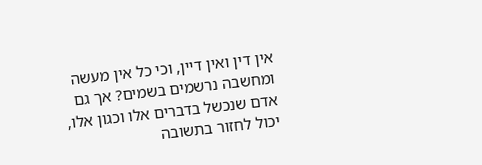אין דין ואין דיין, וכי כל אין מעשה ומחשבה נרשמים בשמים? אך גם אדם שנכשל בדברים אלו וכגון אלו, יכול לחזור בתשובה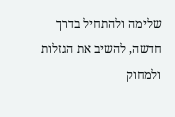שלימה ולהתחיל בדרך חדשה, להשיב את הגזלות ולמחוק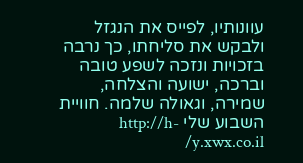עוונותיו, לפייס את הנגזל ולבקש את סליחתו, כך נרבה בזכויות ונזכה לשפע טובה וברכה, ישועה והצלחה, שמירה, וגאולה שלמה. חוויית השבוע שלי http://h-y.xwx.co.il/